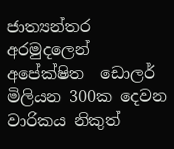ජාත්‍යන්තර අරමුදලෙන් අපේක්ෂිත  ඩොලර් මිලියන 300ක දෙවන වාරිකය නිකුත්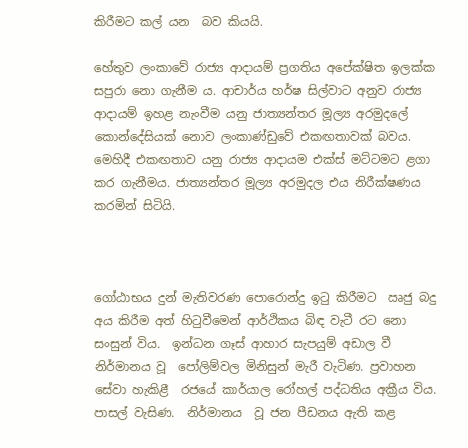කිරීමට කල් යන  බව කියයි.

හේතුව ලංකාවේ රාජ්‍ය ආදායම් ප්‍රගතිය අපේක්ෂිත ඉලක්ක සපුරා නො ගැනීම ය. ආචාර්ය හර්ෂ සිල්වාට අනුව රාජ්‍ය ආදායම් ඉහළ නැංවීම යනු ජාත්‍යන්තර මූල්‍ය අරමුදලේ කොන්දේසියක් නොව ලංකාණ්ඩුවේ එකඟතාවක් බවය. මෙහිදී එකඟතාව යනු රාජ්‍ය ආදායම එක්ස් මට්ටමට ළගා කර ගැනීමය. ජාත්‍යන්තර මූල්‍ය අරමුදල එය නිරීක්ෂණය කරමින් සිටියි.



ගෝඨාභය දුන් මැතිවරණ පොරොන්දු ඉටු කිරීමට  ඍජු බදු අය කිරීම අත් හිටුවීමෙන් ආර්ථිකය බිඳ වැටී රට නො සංසුන් විය.  ඉන්ධන ගෑස් ආහාර සැපයුම් අඩාල වී නිර්මානය වූ  පෝලිම්වල මිනිසුන් මැරී වැටිණ. ප්‍රවාහන සේවා හැකිළී  රජයේ කාර්යාල රෝහල් පද්ධතිය අක්‍රීය විය. පාසල් වැසිණ.  නිර්මානය  වූ ජන පීඩනය ඇති කළ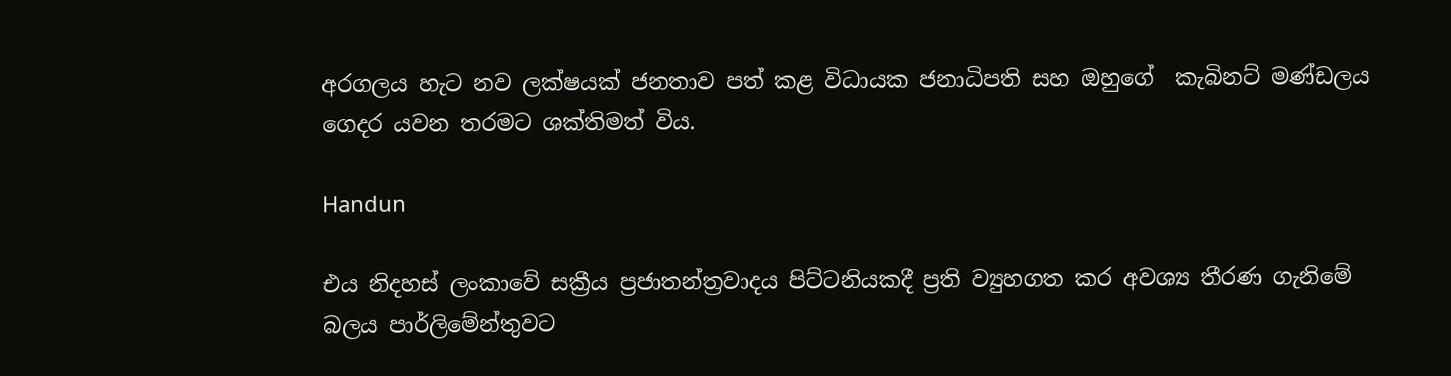අරගලය හැට නව ලක්ෂයක් ජනතාව පත් කළ විධායක ජනාධිපති සහ ඔහුගේ  කැබිනට් මණ්ඩලය ගෙදර යවන තරමට ශක්තිමත් විය.

Handun

එය නිදහස් ලංකාවේ සක්‍රීය ප්‍රජාතන්ත්‍රවාදය පිට්ටනියකදී ප්‍රති ව්‍යුහගත කර අවශ්‍ය තීරණ ගැනිමේ බලය පාර්ලිමේන්තුවට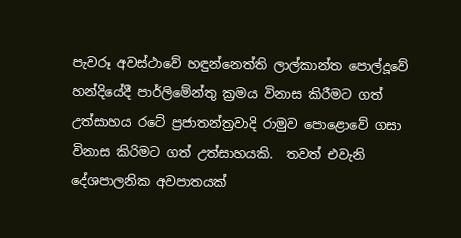පැවරූ අවස්ථාවේ හඳුන්නෙත්ති ලාල්කාන්ත පොල්දූවේ හන්දියේදී පාර්ලිමේන්තු ක්‍රමය විනාස කිරීමට ගත් උත්සාහය රටේ ප්‍රජාතන්ත්‍රවාදි රාමුව පොළොවේ ගසා විනාස කිරිමට ගත් උත්සාහයකි.  තවත් එවැනි දේශපාලනික අවපාතයක්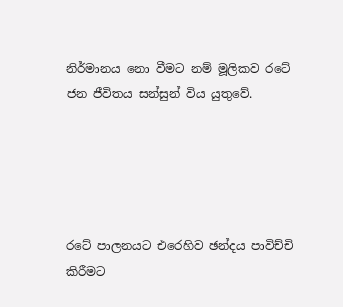නිර්මානය නො වීමට නම් මූලිකව රටේ ජන ජීවිතය සන්සුන් විය යුතුවේ.





රටේ පාලනයට එරෙහිව ඡන්දය පාවිච්චි කිරීමට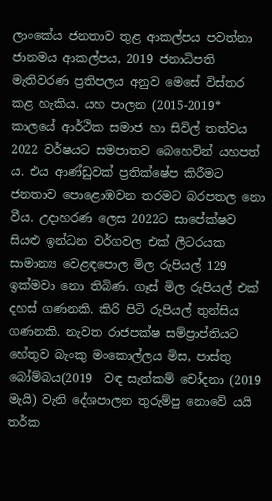ලාංකේය ජනතාව තුළ ආකල්පය පවත්නා ජානමය ආකල්පය, 2019 ජනාධිපති මැතිවරණ ප්‍රතිපලය අනුව මෙසේ විස්තර කළ හැකිය. යහ පාලන (2015-2019* කාලයේ ආර්ථික සමාජ හා සිවිල් තත්වය 2022 වර්ෂයට සමපාතව බෙහෙවින් යහපත් ය. එය ආණ්ඩුවක් ප්‍රතික්ෂේප කිරීමට ජනතාව පොළොඹවන තරමට බරපතල නො වීය. උදාහරණ ලෙස 2022ට සාපේක්ෂව සියළු ඉන්ධන වර්ගවල එක් ලීටරයක සාමාන්‍ය වෙළඳපොල මිල රුපියල් 129 ඉක්මවා නො තිබිණ. ගෑස් මිල රුපියල් එක් දහස් ගණනකි. කිරි පිටි රුපියල් තුන්සිය ගණනකි. නැවත රාජපක්ෂ සම්ප්‍රාප්තියට හේතුව බැංකු මංකොල්ලය මිස, පාස්තු බෝම්බය(2019  වඳ සැත්කම් චෝදනා (2019 මැයි) වැනි දේශපාලන තුරුම්පු නොවේ යයි තර්ක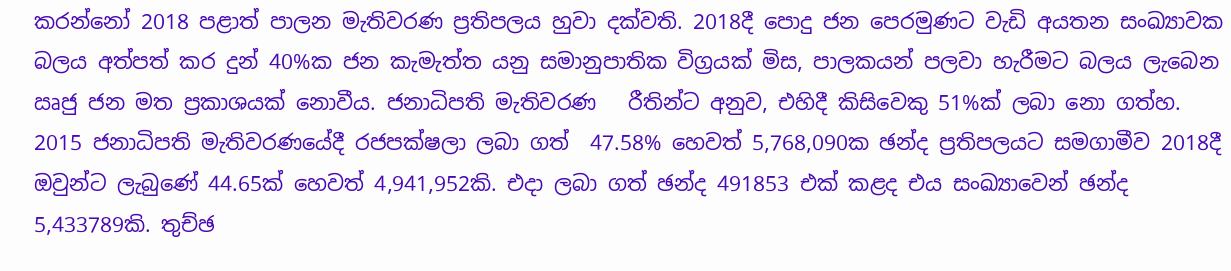කරන්නෝ 2018 පළාත් පාලන මැතිවරණ ප්‍රතිපලය හුවා දක්වති. 2018දී පොදු ජන පෙරමුණට වැඩි අයතන සංඛ්‍යාවක බලය අත්පත් කර දුන් 40%ක ජන කැමැත්ත යනු සමානුපාතික විග්‍රයක් මිස, පාලකයන් පලවා හැරීමට බලය ලැබෙන ඍජු ජන මත ප්‍රකාශයක් නොවීය. ජනාධිපති මැතිවරණ   රීතින්ට අනුව, එහිදී කිසිවෙකු 51%ක් ලබා නො ගත්හ. 2015 ජනාධිපති මැතිවරණයේදී රජපක්ෂලා ලබා ගත්  47.58% හෙවත් 5,768,090ක ඡන්ද ප්‍රතිපලයට සමගාමීව 2018දී ඔවුන්ට ලැබුණේ 44.65ක් හෙවත් 4,941,952කි. එදා ලබා ගත් ඡන්ද 491853 එක් කළද එය සංඛ්‍යාවෙන් ඡන්ද 5,433789කි. තුච්ඡ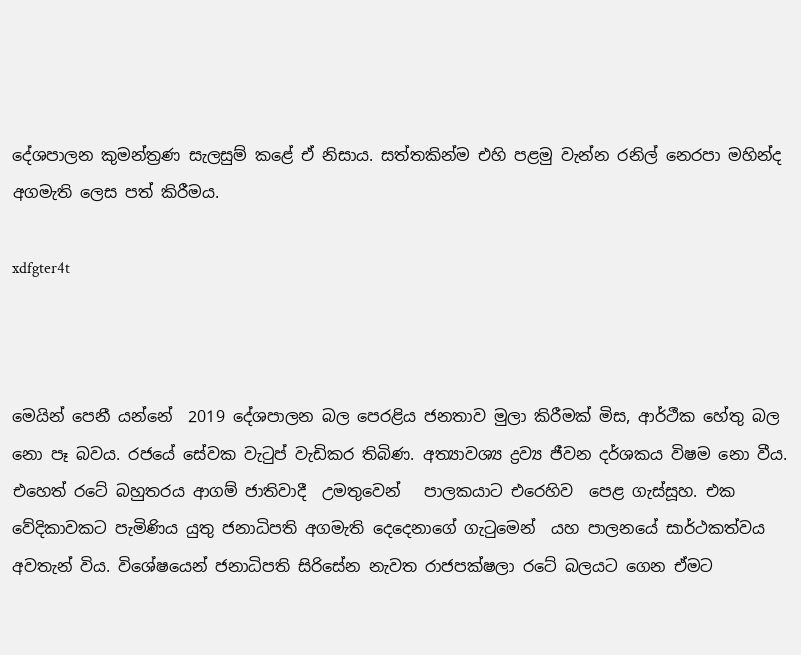දේශපාලන කුමන්ත්‍රණ සැලසුම් කළේ ඒ නිසාය. සත්තකින්ම එහි පළමු වැන්න රනිල් නෙරපා මහින්ද අගමැති ලෙස පත් කිරීමය.

xdfgter4t



මෙයින් පෙනී යන්නේ  2019 දේශපාලන බල පෙරළිය ජනතාව මුලා කිරීමක් මිස, ආර්ථීක හේතු බල නො පෑ බවය. රජයේ සේවක වැටුප් වැඩිකර තිබිණ. අත්‍යාවශ්‍ය ද්‍රව්‍ය ජීවන දර්ශකය විෂම නො වීය.  එහෙත් රටේ බහුතරය ආගම් ජාතිවාදී  උමතුවෙන්   පාලකයාට එරෙහිව  පෙළ ගැස්සූහ. එක වේදිකාවකට පැමිණිය යුතු ජනාධිපති අගමැති දෙදෙනාගේ ගැටුමෙන්  යහ පාලනයේ සාර්ථකත්වය අවතැන් විය. විශේෂයෙන් ජනාධිපති සිරිසේන නැවත රාජපක්ෂලා රටේ බලයට ගෙන ඒමට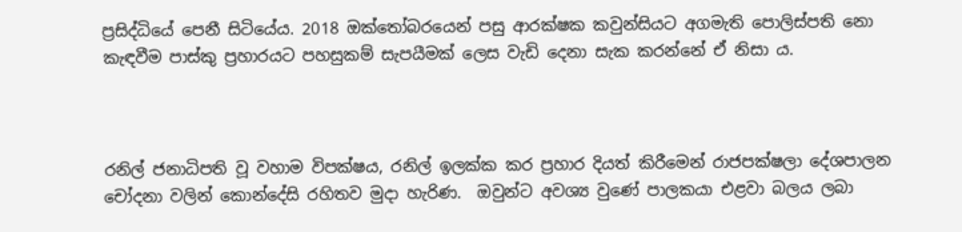ප්‍රසිද්ධියේ පෙනී සිටියේය. 2018 ඔක්තෝබරයෙන් පසු ආරක්ෂක කවුන්සියට අගමැති පොලිස්පති නො කැඳවීම පාස්කු ප්‍රහාරයට පහසුකම් සැපයීමක් ලෙස වැඩි දෙනා සැක කරන්නේ ඒ නිසා ය.



රනිල් ජනාධිපති වූ වහාම විපක්ෂය, රනිල් ඉලක්ක කර ප්‍රහාර දියත් කිරීමෙන් රාජපක්ෂලා දේශපාලන චෝදනා වලින් කොන්දේසි රහිතව මුදා හැරිණ.  ඔවුන්ට අවශ්‍ය වුණේ පාලකයා එළවා බලය ලබා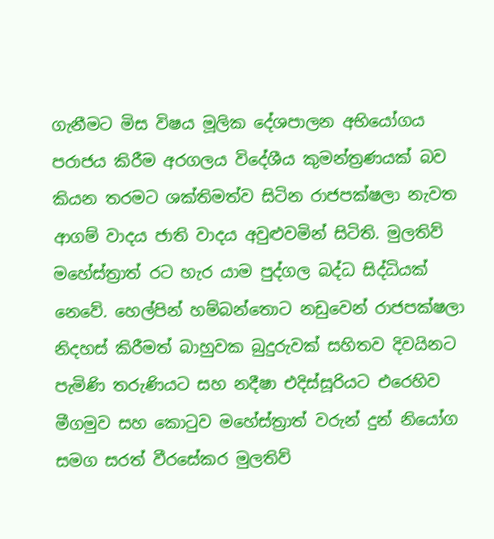ගැනීමට මිස විෂය මූලික දේශපාලන අභියෝගය පරාජය කිරීම අරගලය විදේශීය කුමන්ත්‍රණයක් බව කියන තරමට ශක්තිමත්ව සිටින රාජපක්ෂලා නැවත ආගම් වාදය ජාති වාදය අවුළුවමින් සිටිති. මුලතිව් මහේස්ත්‍රාත් රට හැර යාම පුද්ගල බද්ධ සිද්ධියක් නෙවේ. හෙල්පින් හම්බන්තොට නඩුවෙන් රාජපක්ෂලා නිදහස් කිරීමත් බාහුවක බුදුරුවක් සහිතව දිවයිනට පැමිණි තරුණියට සහ නදීෂා එදිස්සූරියට එරෙහිව මීගමුව සහ කොටුව මහේස්ත්‍රාත් වරුන් දුන් නියෝග සමග සරත් වීරසේකර මුලතිව්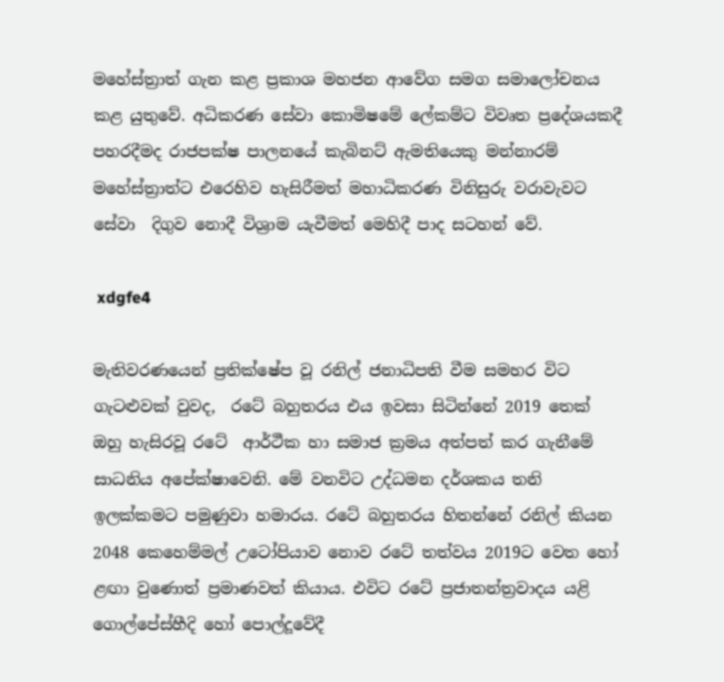මහේස්ත්‍රාත් ගැන කළ ප්‍රකාශ මහජන ආවේග සමග සමාලෝචනය කළ යුතුවේ. අධිකරණ සේවා කොමිෂමේ ලේකම්ට විවෘත ප්‍රදේශයකදී පහරදීමද රාජපක්ෂ පාලනයේ කැබිනට් ඇමතියෙකු මන්නාරම් මහේස්ත්‍රාත්ට එරෙහිව හැසිරීමත් මහාධිකරණ විනිසුරු වරාවැවට සේවා  දිගුව නොදී විශ්‍රාම යැවීමත් මෙහිදී පාද සටහන් වේ.

 xdgfe4

මැතිවරණයෙන් ප්‍රතික්ෂේප වූ රනිල් ජනාධිපති වීම සමහර විට ගැටළුවක් වුවද,  රටේ බහුතරය එය ඉවසා සිටින්නේ 2019 තෙක් ඔහු හැසිරවූ රටේ  ආර්ථීක හා සමාජ ක්‍රමය අත්පත් කර ගැනීමේ සාධනිය අපේක්ෂාවෙනි. මේ වනවිට උද්ධමන දර්ශකය තනි ඉලක්කමට පමුණුවා හමාරය. රටේ බහුතරය හිතන්නේ රනිල් කියන 2048 කෙහෙම්මල් උටෝපියාව නොව රටේ තත්වය 2019ට වෙත හෝ ළඟා වුණොත් ප්‍රමාණවත් කියාය. එවිට රටේ ප්‍රජාතන්ත්‍රවාදය යළි ගොල්පේස්හීදි හෝ පොල්දූවේදී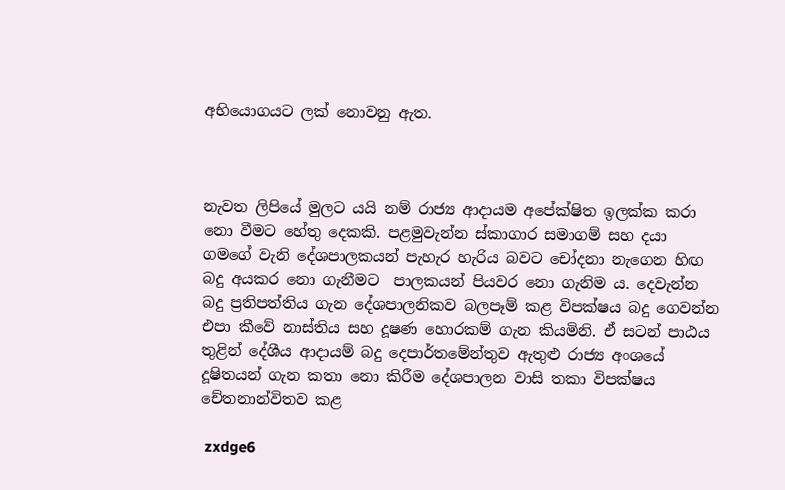අභියොගයට ලක් නොවනු ඇත.



නැවත ලිපියේ මුලට යයි නම් රාජ්‍ය ආදායම අපේක්ෂිත ඉලක්ක කරා නො වීමට හේතු දෙකකි. පළමුවැන්න ස්කාගාර සමාගම් සහ දයා ගමගේ වැනි දේශපාලකයන් පැහැර හැරිය බවට චෝදනා නැගෙන හිඟ බදු අයකර නො ගැනීමට  පාලකයන් පියවර නො ගැනිම ය. දෙවැන්න බදු ප්‍රතිපත්තිය ගැන දේශපාලනිකව බලපෑම් කළ විපක්ෂය බදු ගෙවන්න එපා කීවේ නාස්තිය සහ දූෂණ හොරකම් ගැන කියමිනි. ඒ සටන් පාඨය තුළින් දේශීය ආදායම් බදු දෙපාර්තමේන්තුව ඇතුළු රාජ්‍ය අංශයේ දූෂිතයන් ගැන කතා නො කිරීම දේශපාලන වාසි තකා විපක්ෂය චේතනාන්විතව කළ

 zxdge6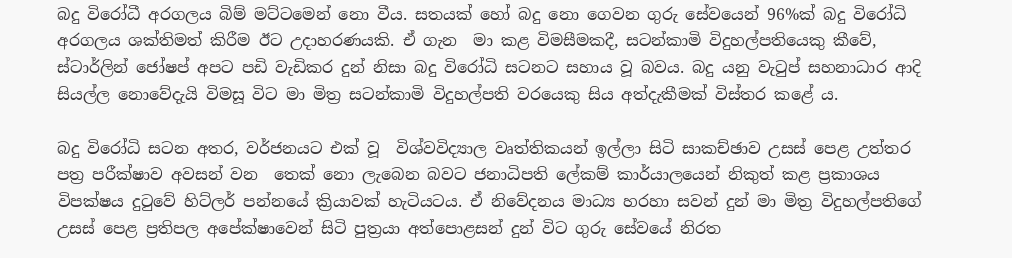බදු විරෝධී අරගලය බිම් මට්ටමෙන් නො වීය. සතයක් හෝ බදු නො ගෙවන ගුරු සේවයෙන් 96%ක් බදු විරෝධි අරගලය ශක්තිමත් කිරීම ඊට උදාහරණයකි. ඒ ගැන  මා කළ විමසීමකදී, සටන්කාමි විදුහල්පතියෙකු කීවේ, ස්ටාර්ලින් ජෝෂප් අපට පඩි වැඩිකර දුන් නිසා බදු විරෝධි සටනට සහාය වූ බවය. බදු යනු වැටුප් සහනාධාර ආදි සියල්ල නොවේදැයි විමසූ විට මා මිත්‍ර සටන්කාමි විදුහල්පති වරයෙකු සිය අත්දැකීමක් විස්තර කළේ ය.

බදු විරෝධි සටන අතර, වර්ජනයට එක් වූ  විශ්වවිද්‍යාල වෘත්තිකයන් ඉල්ලා සිටි සාකච්ඡාව උසස් පෙළ උත්තර පත්‍ර පරීක්ෂාව අවසන් වන  තෙක් නො ලැබෙන බවට ජනාධිපති ලේකම් කාර්යාලයෙන් නිකුත් කළ ප්‍රකාශය  විපක්ෂය දුටුවේ හිට්ලර් පන්නයේ ක්‍රියාවක් හැටියටය. ඒ නිවේදනය මාධ්‍ය හරහා සවන් දුන් මා මිත්‍ර විදුහල්පතිගේ උසස් පෙළ ප්‍රතිපල අපේක්ෂාවෙන් සිටි පුත්‍රයා අත්පොළසන් දුන් විට ගුරු සේවයේ නිරත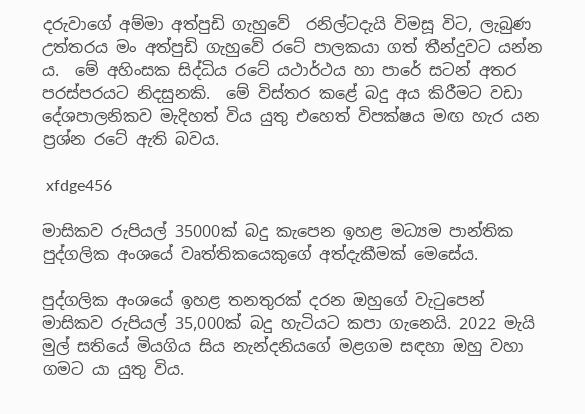දරුවාගේ අම්මා අත්පුඩි ගැහුවේ  රනිල්ටදැයි විමසූ විට, ලැබුණ උත්තරය මං අත්පුඩි ගැහුවේ රටේ පාලකයා ගත් තීන්දුවට යන්න ය.  මේ අහිංසක සිද්ධිය රටේ යථාර්ථය හා පාරේ සටන් අතර පරස්පරයට නිදසුනකි.  මේ විස්තර කළේ බදු අය කිරීමට වඩා දේශපාලනිකව මැදිහත් විය යුතු එහෙත් විපක්ෂය මඟ හැර යන ප්‍රශ්න රටේ ඇති බවය.

 xfdge456

මාසිකව රුපියල් 35000ක් බදු කැපෙන ඉහළ මධ්‍යම පාන්තික පුද්ගලික අංශයේ වෘත්තිකයෙකුගේ අත්දැකීමක් මෙසේය.

පුද්ගලික අංශයේ ඉහළ තනතුරක් දරන ඔහුගේ වැටුපෙන් මාසිකව රුපියල් 35,000ක් බදු හැටියට කපා ගැනෙයි. 2022 මැයි මුල් සතියේ මියගිය සිය නැන්දනියගේ මළගම සඳහා ඔහු වහා ගමට යා යුතු විය.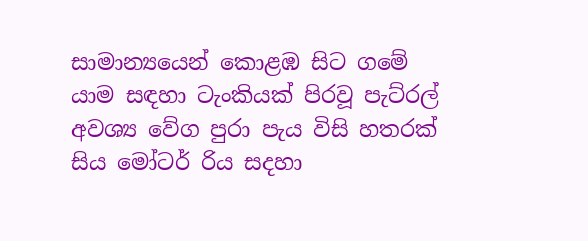සාමාන්‍යයෙන් කොළඹ සිට ගමේ යාම සඳහා ටැංකියක් පිරවූ පැට්රල් අවශ්‍ය වේග පුරා පැය විසි හතරක් සිය මෝටර් රිය ස‍දහා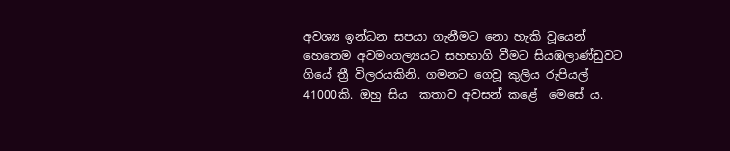අවශ්‍ය ඉන්ධන සපයා ගැනීමට නො හැකි වූයෙන් හෙතෙම අවමංගල්‍යයට සහභාගි වීමට සියඹලාණ්ඩුවට ගියේ ත්‍රී විලරයකිනි. ගමනට ගෙවූ කුලිය රුපියල් 41000කි. ඔහු සිය  කතාව අවසන් කළේ  මෙසේ ය.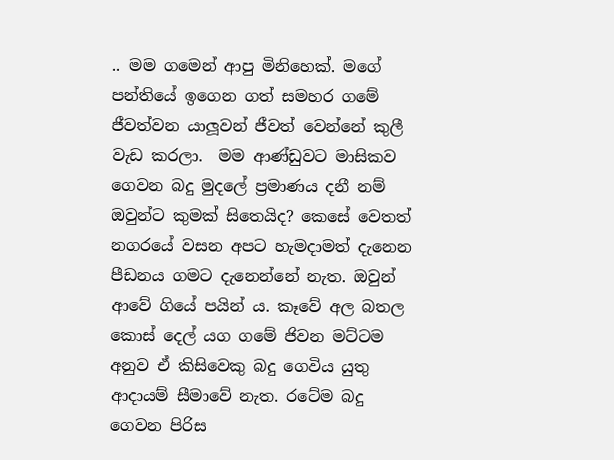.. මම ගමෙන් ආපු මිනිහෙක්. මගේ පන්තියේ ඉගෙන ගත් සමහර ගමේ ජීවත්වන යාලූවන් ජීවත් වෙන්නේ කුලී වැඩ කරලා.  මම ආණ්ඩුවට මාසිකව ගෙවන බදු මුදලේ ප්‍රමාණය දනී නම් ඔවුන්ට කුමක් සිතෙයිද? කෙසේ වෙතත් නගරයේ වසන අපට හැමදාමත් දැනෙන  පීඩනය ගමට දැනෙන්නේ නැත. ඔවුන් ආවේ ගියේ පයින් ය. කෑවේ අල බතල කොස් දෙල් යග ගමේ ජිවන මට්ටම අනුව ඒ කිසිවෙකු බදු ගෙවිය යුතු ආදායම් සීමාවේ නැත. රටේම බදු ගෙවන පිරිස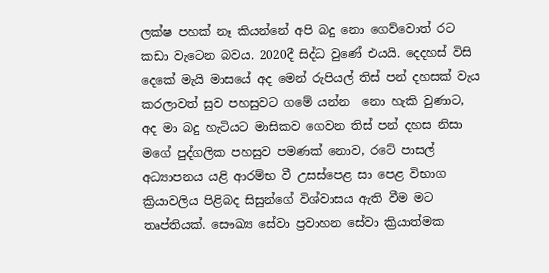ලක්ෂ පහක් නෑ කියන්නේ අපි බදු නො ගෙව්වොත් රට කඩා වැටෙන බවය. 2020දී සිද්ධ වුණේ එයයි. දෙදහස් විසි දෙකේ මැයි මාසයේ අද මෙන් රුපියල් තිස් පන් දහසක් වැය කරලාවත් සුව පහසුවට ගමේ යන්න  නො හැකි වුණාට, අද මා බදු හැටියට මාසිකව ගෙවන තිස් පන් දහස නිසා මගේ පුද්ගලික පහසුව පමණක් නොව, රටේ පාසල් අධ්‍යාපනය යළි ආරම්භ වී උසස්පෙළ සා පෙළ විභාග ක්‍රියාවලිය පිළිබද සිසුන්ගේ විශ්වාසය ඇති වීම මට තෘප්තියක්. සෞඛ්‍ය සේවා ප්‍රවාහන සේවා ක්‍රියාත්මක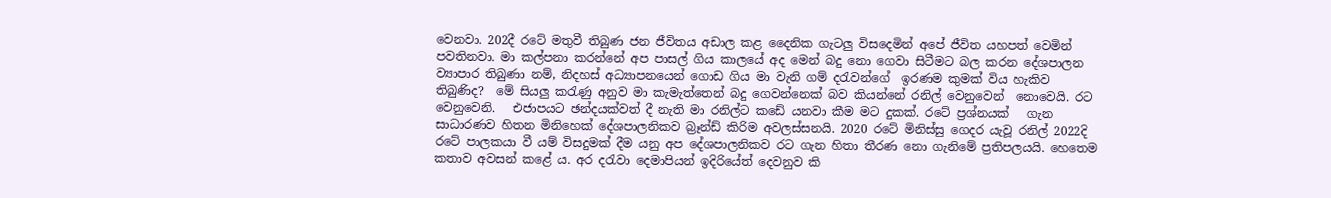වෙනවා. 202දී රටේ මතුවී තිබුණ ජන ජීවිතය අඩාල කළ දෛනික ගැටලු විසදෙමින් අපේ ජීවිත යහපත් වෙමින් පවතිනවා. මා කල්පනා කරන්නේ අප පාසල් ගිය කාලයේ අද මෙන් බදු නො ගෙවා සිටීමට බල කරන දේශපාලන ව්‍යාපාර තිබුණා නම්, නිදහස් අධ්‍යාපනයෙන් ගොඩ ගිය මා වැනි ගම් දරැවන්ගේ  ඉරණම කුමක් විය හැකිව තිබුණිද?  මේ සියලු කරැණු අනුව මා කැමැත්තෙන් බදු ගෙවන්නෙක් බව කියන්නේ රනිල් වෙනුවෙන්  නොවෙයි. රට වෙනුවෙනි.   එජාපයට ඡන්දයක්වත් දී නැති මා රනිල්ට කඩේ යනවා කීම මට දුකක්. රටේ ප්‍රශ්නයක්   ගැන සාධාරණව හිතන මිනිහෙක් දේශපාලනිකව බ්‍රෑන්ඩ් කිරිම අවලස්සනයි. 2020 රටේ මිනිස්සු ගෙදර යැවූ රනිල් 2022දි රටේ පාලකයා වී යම් විසදුමක් දීම යනු අප දේශපාලනිකව රට ගැන හිතා තීරණ නො ගැනිමේ ප්‍රතිපලයයි. හෙතෙම කතාව අවසන් කළේ ය. අර දරැවා දෙමාපියන් ඉදිරියේත් දෙවනුව කි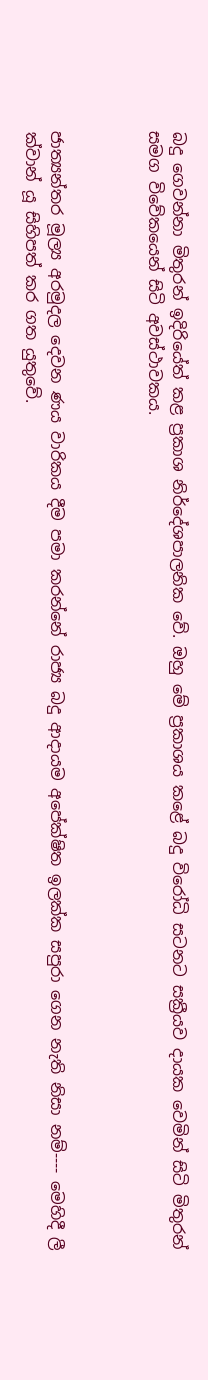බදු ගෙවන්නා මිතුරන් ඉදිරියේත් කළ ප්‍රකාශ නිර්දේශපාලනික වේ. ඔහු මේ ප්‍රකාශය කළේ බදු විරෝධි සටනට සක්‍රීයව දායක වෙමින් සිටි මිතුරන් සමග විවේකයෙන් සිටි අවස්ථාවකය.



ජාත්‍යන්තර මූල්‍ය අරමුදල දෙවන ණය වාරිකය දීම පමා කරන්නේ රාජ්‍ය බදු ආදායම අපේක්ෂිත ඉලක්ක සපුරා ගෙන නැති නිසා නම්---- මෙහිදී ලී ක්වාන් යූ සිහිපත් කර ගත යුතුවේ.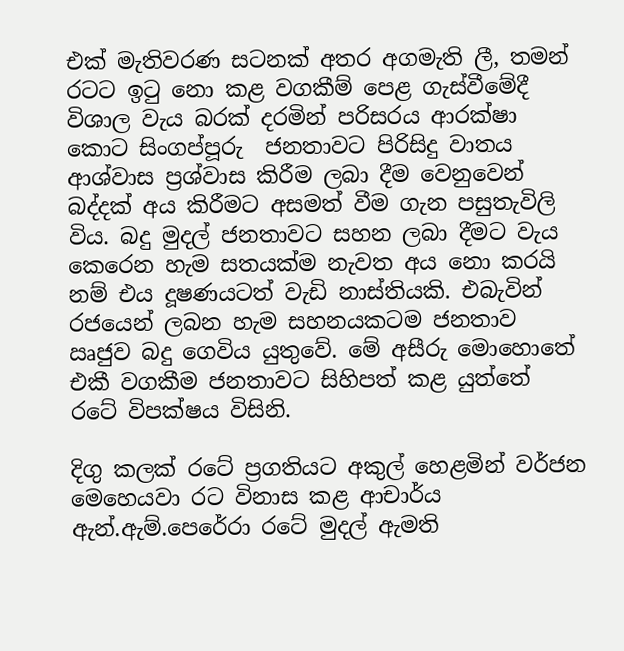එක් මැතිවරණ සටනක් අතර අගමැති ලී, තමන් රටට ඉටු නො කළ වගකීම් පෙළ ගැස්වීමේදී විශාල වැය බරක් දරමින් පරිසරය ආරක්ෂා කොට සිංගප්පූරු  ජනතාවට පිරිසිදු වාතය ආශ්වාස ප්‍රශ්වාස කිරීම ලබා දීම වෙනුවෙන් බද්දක් අය කිරීමට අසමත් වීම ගැන පසුතැවිලි විය. බදු මුදල් ජනතාවට සහන ලබා දීමට වැය කෙරෙන හැම සතයක්ම නැවත අය නො කරයි නම් එය දූෂණයටත් වැඩි නාස්තියකි. එබැවින් රජයෙන් ලබන හැම සහනයකටම ජනතාව ඍජුව බදු ගෙවිය යුතුවේ. මේ අසීරු මොහොතේ එකී වගකීම ජනතාවට සිහිපත් කළ යුත්තේ රටේ විපක්ෂය විසිනි.

දිගු කලක් රටේ ප්‍රගතියට අකුල් හෙළමින් වර්ජන මෙහෙයවා රට විනාස කළ ආචාර්ය ඇන්.ඇම්.පෙරේරා රටේ මුදල් ඇමති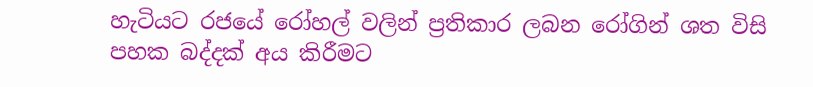හැටියට රජයේ රෝහල් වලින් ප්‍රතිකාර ලබන රෝගින් ශත විසි පහක බද්දක් අය කිරීමට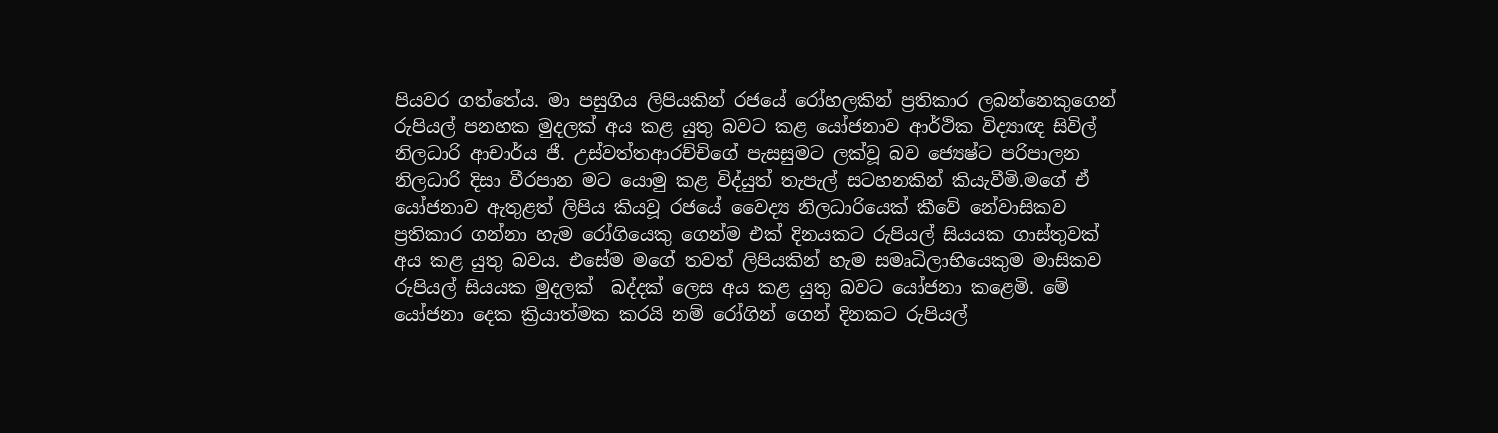පියවර ගත්තේය. මා පසුගිය ලිපියකින් රජයේ රෝහලකින් ප්‍රතිකාර ලබන්නෙකුගෙන් රුපියල් පනහක මුදලක් අය කළ යුතු බවට කළ යෝජනාව ආර්ථික විද්‍යාඥ සිවිල් නිලධාරි ආචාර්ය ජී. උස්වත්තආරච්චිගේ පැසසුමට ලක්වූ බව ජ්‍යෙෂ්ට පරිපාලන නිලධාරි දිසා වීරපාන මට යොමු කළ විද්යුත් තැපැල් සටහනකින් කියැවීමි.මගේ ඒ යෝජනාව ඇතුළත් ලිපිය කියවූ රජයේ වෛද්‍ය නිලධාරියෙක් කීවේ නේවාසිකව ප්‍රතිකාර ගන්නා හැම රෝගියෙකු ගෙන්ම එක් දිනයකට රුපියල් සියයක ගාස්තුවක් අය කළ යුතු බවය. එසේම මගේ තවත් ලිපියකින් හැම සමෘධිලාභියෙකුම මාසිකව රුපියල් සියයක මුදලක්  බද්දක් ලෙස අය කළ යුතු බවට යෝජනා කළෙමි. මේ යෝජනා දෙක ක්‍රියාත්මක කරයි නම් රෝගින් ගෙන් දිනකට රුපියල්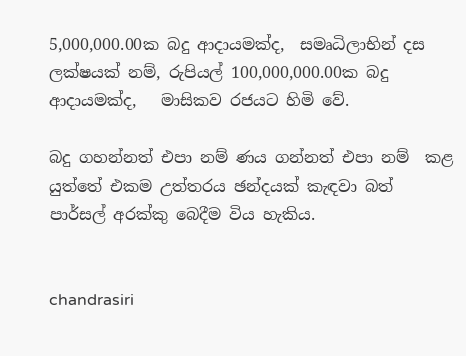5,000,000.00ක බදු ආදායමක්ද,  සමෘධිලාභින් දස ලක්ෂයක් නම්, රුපියල් 100,000,000.00ක බදු ආදායමක්ද,   මාසිකව රජයට හිමි වේ.

බදු ගහන්නත් එපා නම් ණය ගන්නත් එපා නම්  කළ යුත්තේ එකම උත්තරය ඡන්දයක් කැඳවා බත් පාර්සල් අරක්කු බෙදීම විය හැකිය.


chandrasiri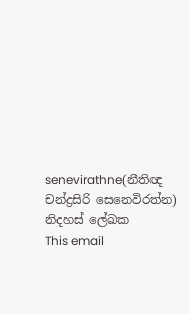senevirathne(නීතිඥ චන්ද්‍රසිරි සෙනෙවිරත්න)
නිදහස් ලේඛක
This email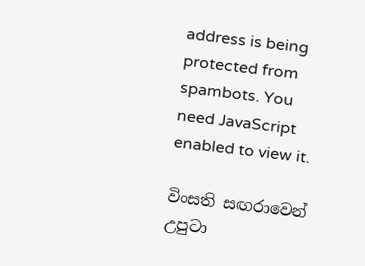address is being protected from spambots. You need JavaScript enabled to view it.

විංසති සඟරාවෙන් උපුටා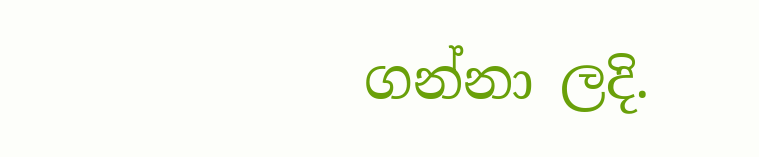ගන්නා ලදි.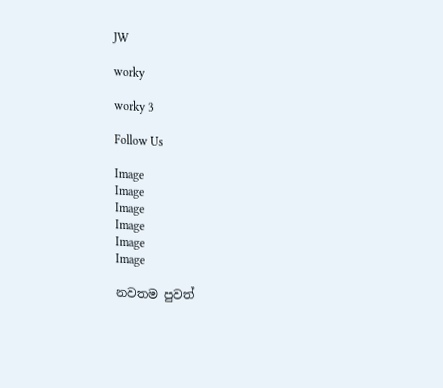JW

worky

worky 3

Follow Us

Image
Image
Image
Image
Image
Image

නවතම පුවත්